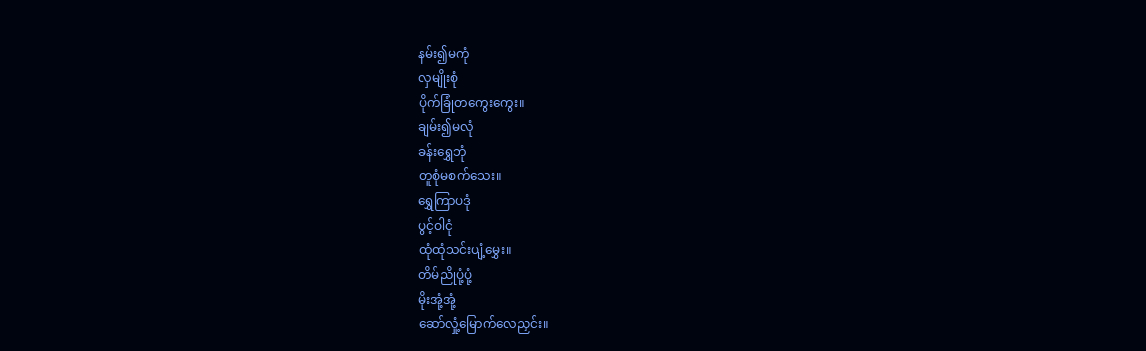နမ်း၍မကုံ
လှမျိုးစုံ
ပိုက်ခြုံတကွေးကွေး။
ချမ်း၍မလုံ
ခန်းရွှေဘုံ
တူစုံမစက်သေး။
ရွှေကြာပဒုံ
ပွင့်ဝါငုံ
ထုံထုံသင်းပျံ့မွှေး။
တိမ်ညိုပုံ့ပုံ့
မိုးအုံ့အုံ့
ဆော်လှုံ့မြောက်လေညှင်း။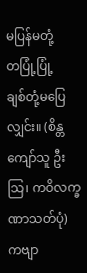မပြန်မတုံ့
တပြုံ့ပြုံ့
ချစ်တုံ့မပြေလျှင်း။ (စိန္တကျော်သူ ဦးသြ၊ ကဝိလက္ခဏာသတ်ပုံ)
ကဗျာ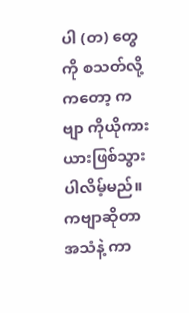ပါ (တ) တွေကို စသတ်လို့ကတော့ ကဗျာ ကိုယိုကားယားဖြစ်သွားပါလိမ့်မည်။
ကဗျာဆိုတာ အသံနဲ့ ကာ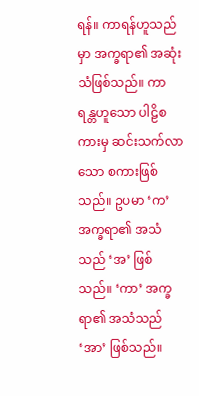ရန်။ ကာရန်ဟူသည်မှာ အက္ခရာ၏ အဆုံးသံဖြစ်သည်။ ကာရန္တဟူသော ပါဠိစကားမှ ဆင်းသက်လာသော စကားဖြစ်သည်။ ဥပမာ ‘က’ အက္ခရာ၏ အသံသည် ‘အ’ ဖြစ်သည်။ ‘ကာ’ အက္ခရာ၏ အသံသည် ‘အာ’ ဖြစ်သည်။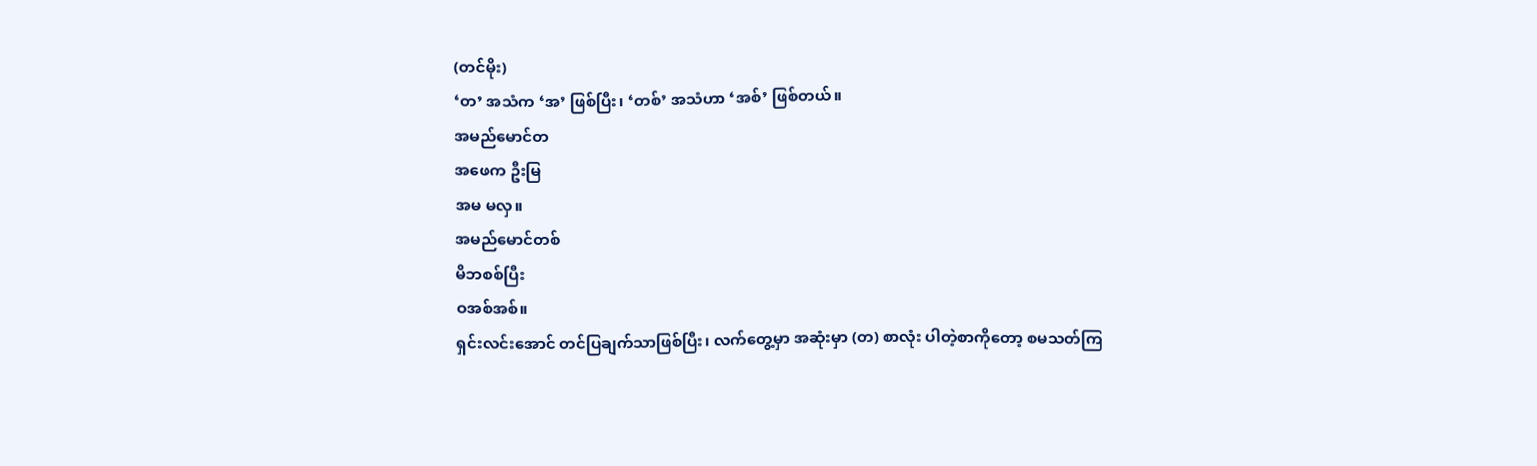(တင်မိုး)
‘တ’ အသံက ‘အ’ ဖြစ်ပြီး၊ ‘တစ်’ အသံဟာ ‘အစ်’ ဖြစ်တယ်။
အမည်မောင်တ
အဖေက ဦးမြ
အမ မလှ။
အမည်မောင်တစ်
မိဘစစ်ပြီး
ဝအစ်အစ်။
ရှင်းလင်းအောင် တင်ပြချက်သာဖြစ်ပြီး၊ လက်တွေ့မှာ အဆုံးမှာ (တ) စာလုံး ပါတဲ့စာကိုတော့ စမသတ်ကြ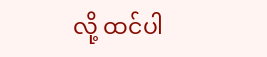လို့ ထင်ပါ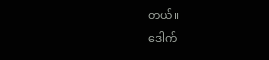တယ်။
ဒေါက်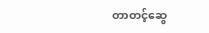တာတင့်ဆွေ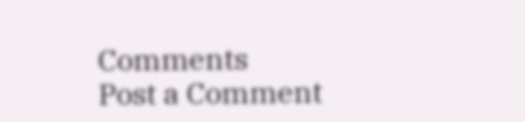Comments
Post a Comment